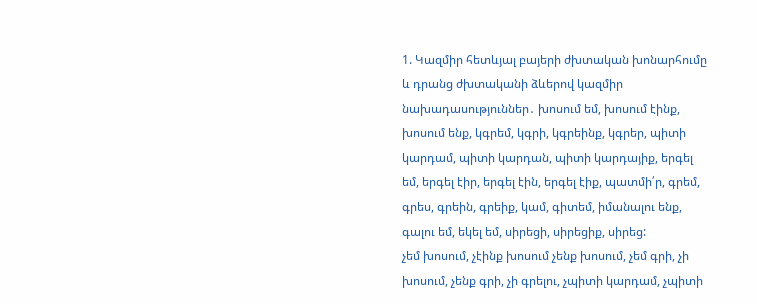1. Կազմիր հետևյալ բայերի ժխտական խոնարհումը և դրանց ժխտականի ձևերով կազմիր նախադասություններ․ խոսում եմ, խոսում էինք, խոսում ենք, կգրեմ, կգրի, կգրեինք, կգրեր, պիտի կարդամ, պիտի կարդան, պիտի կարդայիք, երգել եմ, երգել էիր, երգել էին, երգել էիք, պատմի՛ր, գրեմ, գրես, գրեին, գրեիք, կամ, գիտեմ, իմանալու ենք, գալու եմ, եկել եմ, սիրեցի, սիրեցիք, սիրեց:
չեմ խոսում, չէինք խոսում չենք խոսում, չեմ գրի, չի խոսում, չենք գրի, չի գրելու, չպիտի կարդամ, չպիտի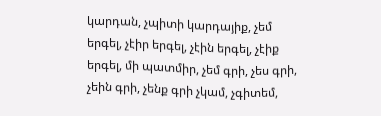կարդան, չպիտի կարդայիք, չեմ երգել, չէիր երգել, չէին երգել, չէիք երգել, մի պատմիր, չեմ գրի, չես գրի, չեին գրի, չենք գրի չկամ, չգիտեմ,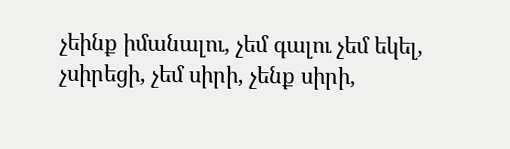չեինք իմանալու, չեմ գալու չեմ եկել, չսիրեցի, չեմ սիրի, չենք սիրի,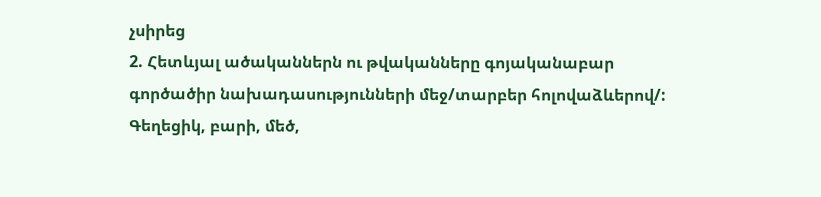չսիրեց
2. Հետևյալ ածականներն ու թվականները գոյականաբար գործածիր նախադասությունների մեջ/տարբեր հոլովաձևերով/: Գեղեցիկ, բարի, մեծ,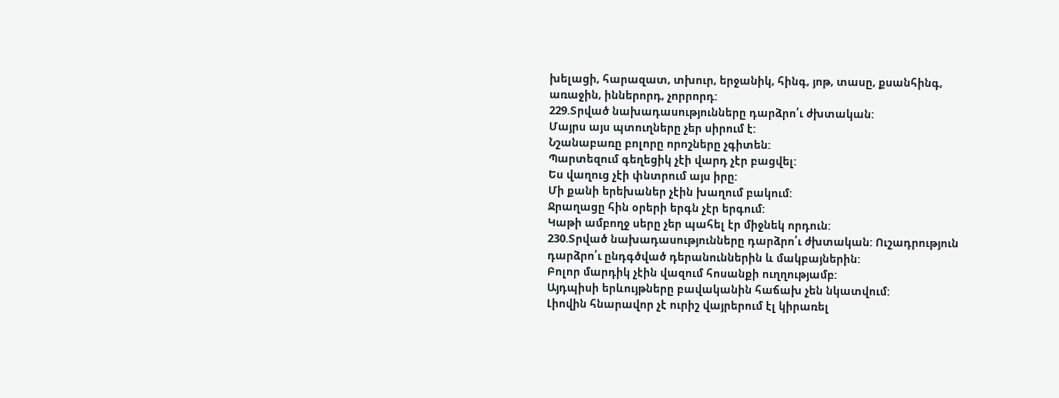խելացի, հարազատ, տխուր, երջանիկ, հինգ, յոթ, տասը, քսանհինգ, առաջին, իններորդ, չորրորդ:
229.Տրված նախադասությունները դարձրո՛ւ ժխտական:
Մայրս այս պտուղները չեր սիրում է:
Նշանաբառը բոլորը որոշները չգիտեն:
Պարտեզում գեղեցիկ չէի վարդ չէր բացվել:
Ես վաղուց չէի փնտրում այս իրը:
Մի քանի երեխաներ չէին խաղում բակում:
Ջրաղացը հին օրերի երգն չէր երգում:
Կաթի ամբողջ սերը չեր պահել էր միջնեկ որդուն:
230.Տրված նախադասությունները դարձրո՛ւ ժխտական: Ուշադրություն դարձրո՛ւ ընդգծված դերանուններին և մակբայներին:
Բոլոր մարդիկ չէին վազում հոսանքի ուղղությամբ:
Այդպիսի երևույթները բավականին հաճախ չեն նկատվում:
Լիովին հնարավոր չէ ուրիշ վայրերում էլ կիրառել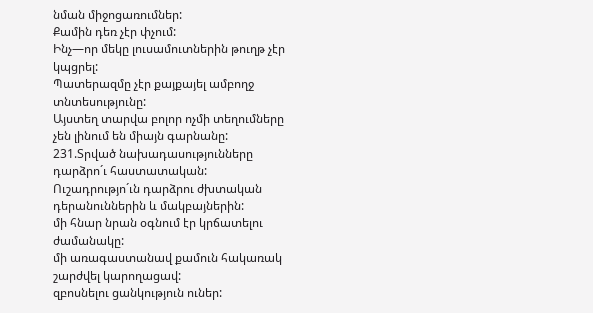նման միջոցառումներ:
Քամին դեռ չէր փչում:
Ինչ—որ մեկը լուսամուտներին թուղթ չէր կպցրել:
Պատերազմը չէր քայքայել ամբողջ տնտեսությունը:
Այստեղ տարվա բոլոր ոչմի տեղումները չեն լինում են միայն գարնանը:
231.Տրված նախադասությունները դարձրո´ւ հաստատական: Ուշադրությո´ւն դարձրու ժխտական դերանուններին և մակբայներին:
մի հնար նրան օգնում էր կրճատելու ժամանակը:
մի առագաստանավ քամուն հակառակ շարժվել կարողացավ:
զբոսնելու ցանկություն ուներ: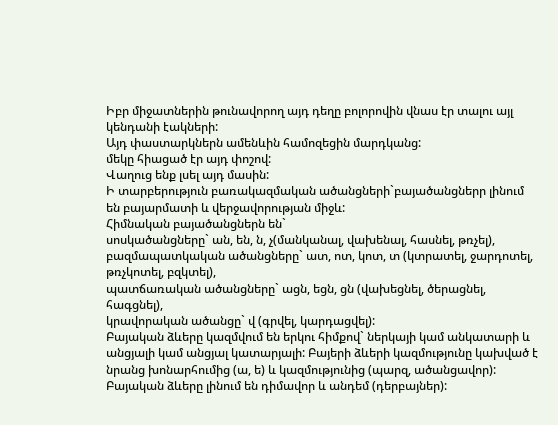Իբր միջատներին թունավորող այդ դեղը բոլորովին վնաս էր տալու այլ կենդանի էակների:
Այդ փաստարկներն ամենևին համոզեցին մարդկանց:
մեկը հիացած էր այդ փոշով:
Վաղուց ենք լսել այդ մասին:
Ի տարբերություն բառակազմական ածանցների`բայածանցներր լինում են բայարմատի և վերջավորության միջև:
Հիմնական բայածանցներն են`
սոսկածանցները` ան, են, ն, չ(մանկանալ, վախենալ, հասնել, թռչել),
բազմապատկական ածանցները` ատ, ոտ, կոտ, տ (կտրատել, ջարդոտել, թռչկոտել, բզկտել),
պատճառական ածանցները` ացն, եցն, ցն (վախեցնել, ծերացնել, հագցնել),
կրավորական ածանցը` վ (գրվել, կարդացվել):
Բայական ձևերը կազմվում են երկու հիմքով` ներկայի կամ անկատարի և անցյալի կամ անցյալ կատարյալի: Բայերի ձևերի կազմությունը կախված է նրանց խոնարհումից (ա, ե) և կազմությունից (պարզ, ածանցավոր):
Բայական ձևերը լինում են դիմավոր և անդեմ (դերբայներ):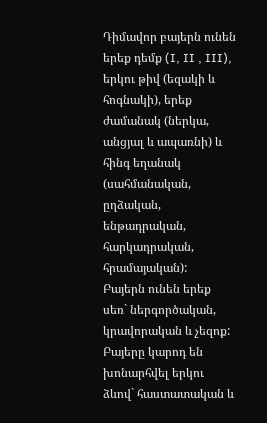Դիմավոր բայերն ունեն երեք դեմք (I, II , III), երկու թիվ (եզակի և հոգնակի), երեք ժամանակ (ներկա, անցյալ և ապառնի) և հինգ եղանակ (սահմանական, ըղձական, ենթադրական, հարկադրական, հրամայական):
Բայերն ունեն երեք սեռ` ներգործական, կրավորական և չեզոք:
Բայերը կարոդ են խոնարհվել երկու ձևով` հաստատական և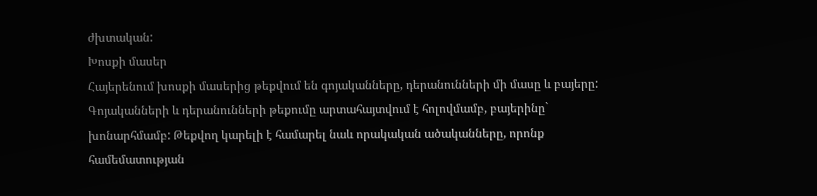ժխտական:
Խոսքի մասեր
Հայերենում խոսքի մասերից թեքվում են գոյականները, դերանունների մի մասը և բայերը: Գոյականների և դերանունների թեքումը արտահայտվում է հոլովմամբ, բայերինը` խոնարհմամբ: Թեքվող կարելի է համարել նաև որակական ածականները, որոնք համեմատության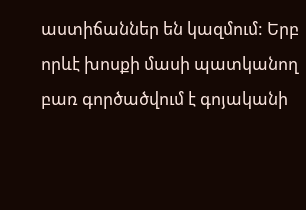աստիճաններ են կազմում: Երբ որևէ խոսքի մասի պատկանող բառ գործածվում է գոյականի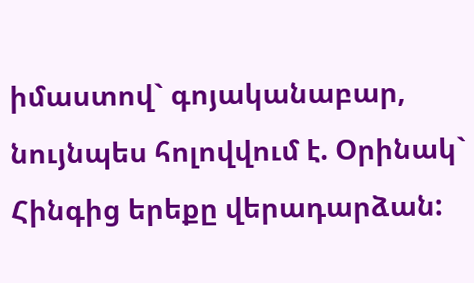իմաստով` գոյականաբար, նույնպես հոլովվում է. Օրինակ` Հինգից երեքը վերադարձան: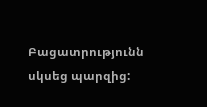Բացատրությունն սկսեց պարզից: